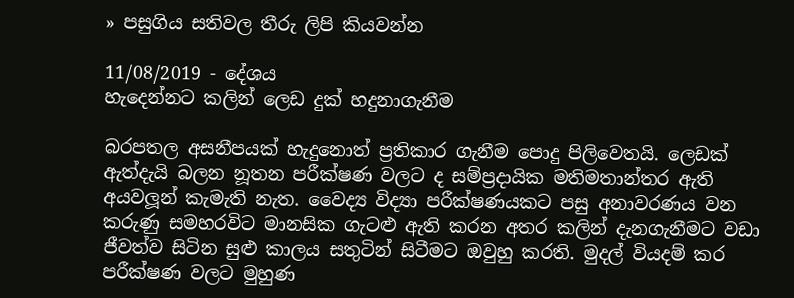» පසුගිය සතිවල තීරු ලිපි කියවන්න

11/08/2019 - දේශය
හැදෙන්නට කලින් ලෙඩ දුක් හදුනාගැනීම

බරපතල අසනීපයක් හැදුනොත් ප්‍රතිකාර ගැනීම පොදු පිලිවෙතයි. ලෙඩක් ඇත්දැයි බලන නූතන පරීක්ෂණ වලට ද සම්ප්‍රදායික මතිමතාන්තර ඇති අයවලූන් කැමැති නැත. වෛද්‍ය විද්‍යා පරීක්ෂණයකට පසු අනාවරණය වන කරුණු සමහරවිට මානසික ගැටළු ඇති කරන අතර කලින් දැනගැනීමට වඩා ජීවත්ව සිටින සුළු කාලය සතුටින් සිටීමට ඔවුහු කරති. මුදල් වියදම් කර පරීක්ෂණ වලට මුහුණ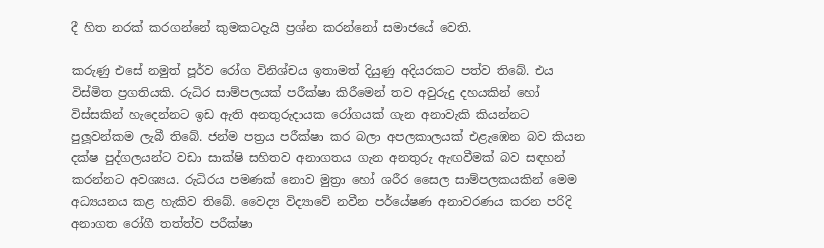දී හිත නරක් කරගන්නේ කුමකටදැයි ප්‍රශ්න කරන්නෝ සමාජයේ වෙති.

කරුණු එසේ නමුත් පූර්ව රෝග විනිශ්චය ඉතාමත් දියුණු අදියරකට පත්ව තිබේ. එය විස්මිත ප්‍රගතියකි. රුධිර සාම්පලයක් පරීක්ෂා කිරීමෙන් තව අවුරුදු දහයකින් හෝ විස්සකින් හැදෙන්නට ඉඩ ඇති අනතුරුදායක රෝගයක් ගැන අනාවැකි කියන්නට පුලූවන්කම ලැබී තිබේ. ජන්ම පත්‍රය පරීක්ෂා කර බලා අපලකාලයක් එළැඹෙන බව කියන දක්ෂ පුද්ගලයන්ට වඩා සාක්ෂි සහිතව අනාගතය ගැන අනතුරු ඇඟවීමක් බව සඳහන් කරන්නට අවශ්‍යය. රුධිරය පමණක් නොව මුත්‍රා හෝ ශරීර සෛල සාම්පලකයකින් මෙම අධ්‍යයනය කළ හැකිව තිබේ. වෛද්‍ය විද්‍යාවේ නවීන පර්යේෂණ අනාවරණය කරන පරිදි අනාගත රෝගී තත්ත්ව පරීක්ෂා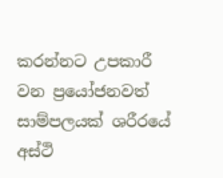කරන්නට උපකාරී වන ප්‍රයෝජනවත් සාම්පලයක් ශරීරයේ අස්ථි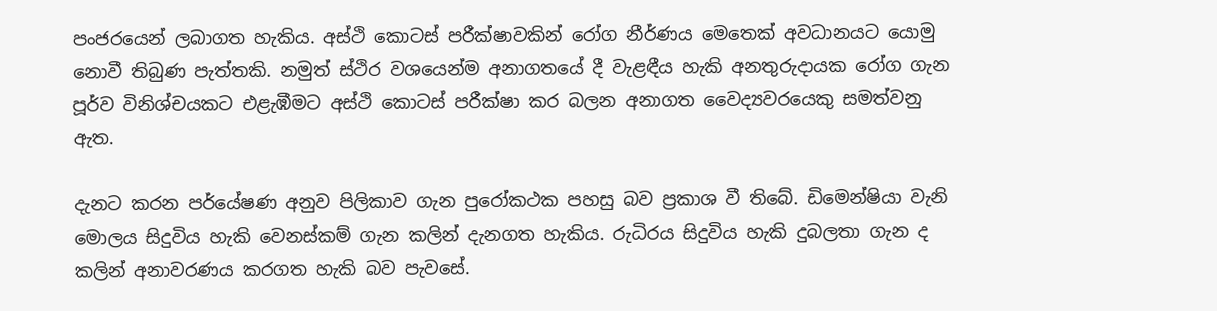පංජරයෙන් ලබාගත හැකිය. අස්ථි කොටස් පරීක්ෂාවකින් රෝග නීර්ණය මෙතෙක් අවධානයට යොමු නොවී තිබුණ පැත්තකි. නමුත් ස්ථිර වශයෙන්ම අනාගතයේ දී වැළඳීය හැකි අනතුරුදායක රෝග ගැන පූර්ව විනිශ්චයකට එළැඹීමට අස්ථි කොටස් පරීක්ෂා කර බලන අනාගත වෛද්‍යවරයෙකු සමත්වනු ඇත.

දැනට කරන පර්යේෂණ අනුව පිලිකාව ගැන පුරෝකථක පහසු බව ප්‍රකාශ වී තිබේ. ඩිමෙන්ෂියා වැනි මොලය සිදුවිය හැකි වෙනස්කම් ගැන කලින් දැනගත හැකිය. රුධිරය සිදුවිය හැකි දුබලතා ගැන ද කලින් අනාවරණය කරගත හැකි බව පැවසේ.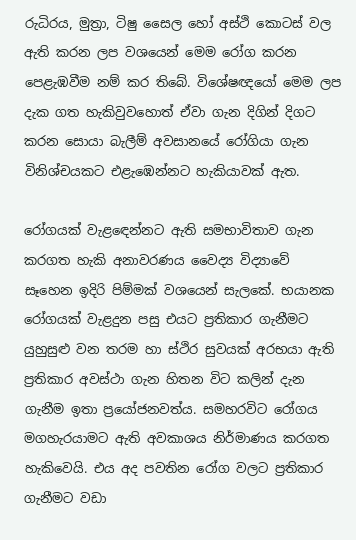රුධිරය, මුත්‍රා, ටිෂු සෛල හෝ අස්ථි කොටස් වල ඇති කරන ලප වශයෙන් මෙම රෝග කරන පෙළැඹවීම නම් කර තිබේ. විශේෂඥයෝ මෙම ලප දැක ගත හැකිවුවහොත් ඒවා ගැන දිගින් දිගට කරන සොයා බැලීම් අවසානයේ රෝගියා ගැන විනිශ්චයකට එළැඹෙන්නට හැකියාවක් ඇත.

රෝගයක් වැළඳෙන්නට ඇති සමභාවිතාව ගැන කරගත හැකි අනාවරණය වෛද්‍ය විද්‍යාවේ සෑහෙන ඉදිරි පිම්මක් වශයෙන් සැලකේ. භයානක රෝගයක් වැළදුන පසු එයට ප්‍රතිකාර ගැනීමට යුහුසුළු වන තරම හා ස්ථිර සුවයක් අරභයා ඇති ප්‍රතිකාර අවස්ථා ගැන හිතන විට කලින් දැන ගැනීම ඉතා ප්‍රයෝජනවත්ය. සමහරවිට රෝගය මගහැරයාමට ඇති අවකාශය නිර්මාණය කරගත හැකිවෙයි. එය අද පවතින රෝග වලට ප්‍රතිකාර ගැනීමට වඩා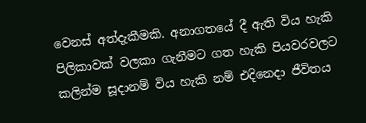වෙනස් අත්දැකීමකි. අනාගතයේ දී ඇති විය හැකි පිලිකාවක් වලකා ගැනීමට ගත හැකි පියවරවලට කලින්ම සූදානම් විය හැකි නම් එදිනෙදා ජීවිතය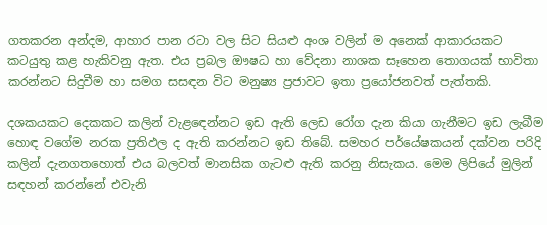ගතකරන අන්දම, ආහාර පාන රටා වල සිට සියළු අංශ වලින් ම අනෙක් ආකාරයකට කටයුතු කළ හැකිවනු ඇත. එය ප්‍රබල ඖෂධ හා වේදනා නාශක සෑහෙන තොගයක් භාවිතා කරන්නට සිදුවීම හා සමග සසඳන විට මනුෂ්‍ය ප්‍රජාවට ඉතා ප්‍රයෝජනවත් පැත්තකි.

දශකයකට දෙකකට කලින් වැළඳෙන්නට ඉඩ ඇති ලෙඩ රෝග දැන කියා ගැනීමට ඉඩ ලැබීම හොඳ වගේම නරක ප්‍රතිඵල ද ඇති කරන්නට ඉඩ තිබේ. සමහර පර්යේෂකයන් දක්වන පරිදි කලින් දැනගතහොත් එය බලවත් මානසික ගැටළු ඇති කරනු නිසැකය. මෙම ලිපියේ මුලින් සඳහන් කරන්නේ එවැනි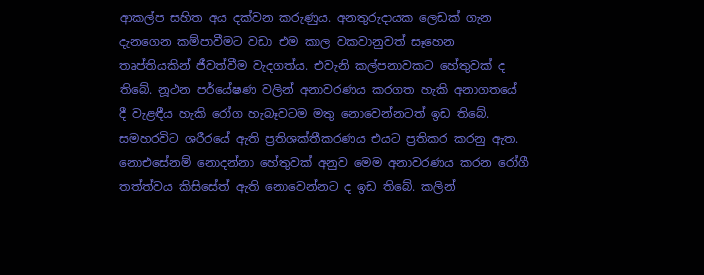ආකල්ප සහිත අය දක්වන කරුණුය. අනතුරුදායක ලෙඩක් ගැන දැනගෙන කම්පාවීමට වඩා එම කාල වකවානුවත් සෑහෙන තෘප්තියකින් ජීවත්වීම වැදගත්ය. එවැනි කල්පනාවකට හේතුවක් ද තිබේ. නූථන පර්යේෂණ වලින් අනාවරණය කරගත හැකි අනාගතයේ දී වැළඳීය හැකි රෝග හැබෑවටම මතු නොවෙන්නටත් ඉඩ තිබේ. සමහරවිට ශරීරයේ ඇති ප්‍රතිශක්තීකරණය එයට ප්‍රතිකර කරනු ඇත. නොඑසේනම් නොදන්නා හේතුවක් අනුව මෙම අනාවරණය කරන රෝගී තත්ත්වය කිසිසේත් ඇති නොවෙන්නට ද ඉඩ තිබේ. කලින්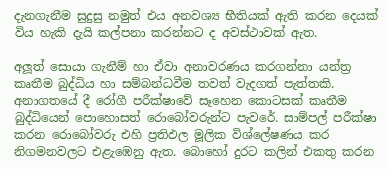දැනගැනීම සුදුසු නමුත් එය අනවශ්‍ය භීතියක් ඇති කරන දෙයක් විය හැකි දැයි කල්පනා කරන්නට ද අවස්ථාවක් ඇත.

අලූත් සොයා ගැනීම් හා ඒවා අනාවරණය කරගන්නා යන්ත්‍ර කෘතීම බුද්ධිය හා සම්බන්ධවීම තවත් වැදගත් පැත්තකි. අනාගතයේ දී රෝගී පරීක්ෂාවේ සෑහෙන කොටසක් කෘතීම බුද්ධියෙන් පොහොසත් රොබෝවරුන්ට පැවරේ. සාම්පල් පරීක්ෂා කරන රොබෝවරු එහි ප්‍රතිඵල මූලික විශ්ලේෂණය කර නිගමනවලට එළැඹෙනු ඇත. බොහෝ දුරට කලින් එකතු කරන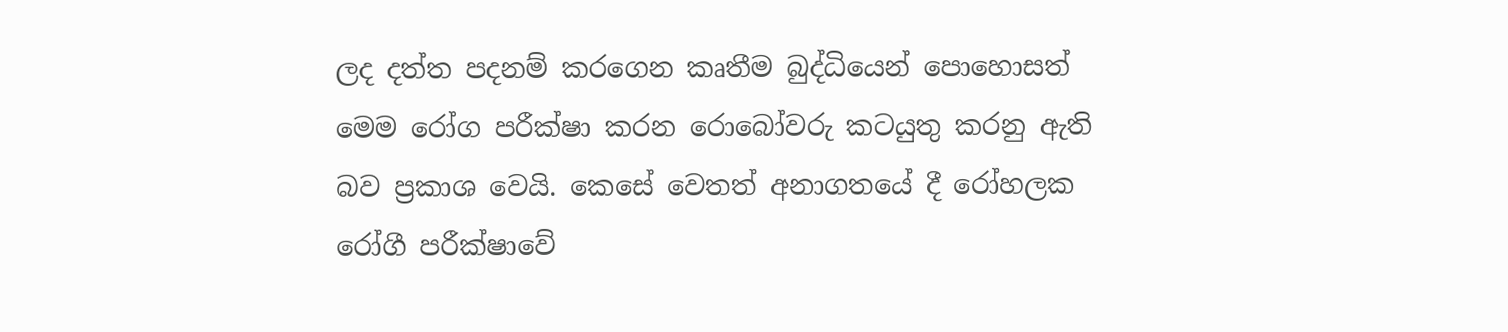ලද දත්ත පදනම් කරගෙන කෘතීම බුද්ධියෙන් පොහොසත් මෙම රෝග පරීක්ෂා කරන රොබෝවරු කටයුතු කරනු ඇති බව ප්‍රකාශ වෙයි. කෙසේ වෙතත් අනාගතයේ දී රෝහලක රෝගී පරීක්ෂාවේ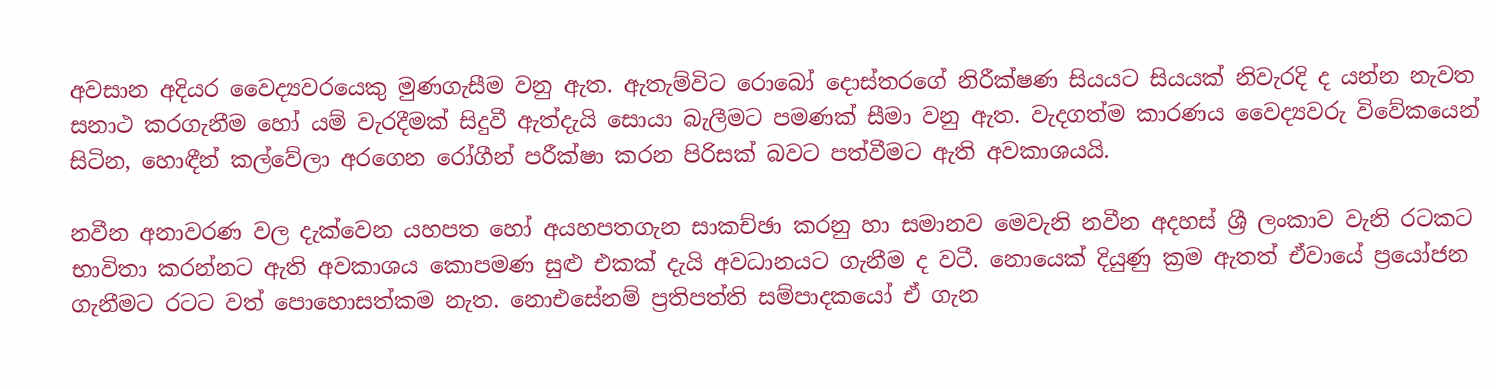අවසාන අදියර වෛද්‍යවරයෙකු මුණගැසීම වනු ඇත. ඇතැම්විට රොබෝ දොස්තරගේ නිරීක්ෂණ සියයට සියයක් නිවැරදි ද යන්න නැවත සනාථ කරගැනීම හෝ යම් වැරදීමක් සිදුවී ඇත්දැයි සොයා බැලීමට පමණක් සීමා වනු ඇත. වැදගත්ම කාරණය වෛද්‍යවරු විවේකයෙන් සිටින, හොඳීන් කල්වේලා අරගෙන රෝගීන් පරීක්ෂා කරන පිරිසක් බවට පත්වීමට ඇති අවකාශයයි.

නවීන අනාවරණ වල දැක්වෙන යහපත හෝ අයහපතගැන සාකච්ඡා කරනු හා සමානව මෙවැනි නවීන අදහස් ශ්‍රී ලංකාව වැනි රටකට භාවිතා කරන්නට ඇති අවකාශය කොපමණ සුළු එකක් දැයි අවධානයට ගැනීම ද වටී. නොයෙක් දියුණු ක්‍රම ඇතත් ඒවායේ ප්‍රයෝජන ගැනීමට රටට වත් පොහොසත්කම නැත. නොඑසේනම් ප්‍රතිපත්ති සම්පාදකයෝ ඒ ගැන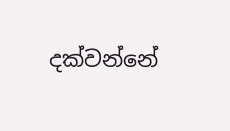දක්වන්නේ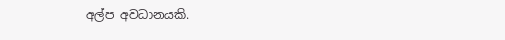අල්ප අවධානයකි.